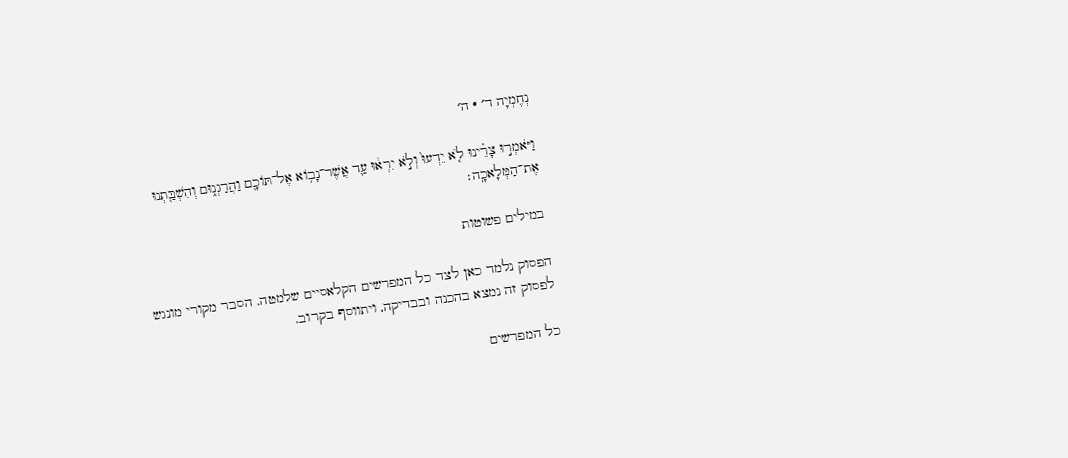נְחֶמְיָה ד׳ · ה׳

וַיֹּאמְר֣וּ צָרֵ֗ינוּ לֹ֤א יֵדְעוּ֙ וְלֹ֣א יִרְא֔וּ עַ֛ד אֲשֶׁר־נָב֥וֹא אֶל־תּוֹכָ֖ם וַהֲרַגְנ֑וּם וְהִשְׁבַּ֖תְנוּ אֶת־הַמְּלָאכָֽה׃

במילים פשוטות

הפסוק נלמד כאן לצד כל המפרשים הקלאסיים שלמטה. הסבר מקורי מונגש לפסוק זה נמצא בהכנה ובבדיקה, ויתווסף בקרוב.

כל המפרשים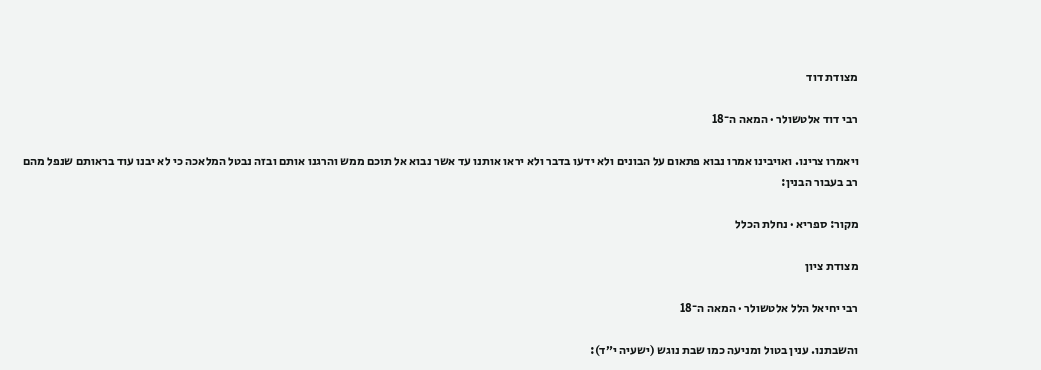מצודת דוד

רבי דוד אלטשולר · המאה ה־18

ויאמרו צרינו. ואויבינו אמרו נבוא פתאום על הבונים ולא ידעו בדבר ולא יראו אותנו עד אשר נבוא אל תוכם ממש והרגנו אותם ובזה נבטל המלאכה כי לא יבנו עוד בראותם שנפל מהם רב בעבור הבנין:

מקור: ספריא · נחלת הכלל

מצודת ציון

רבי יחיאל הלל אלטשולר · המאה ה־18

והשבתנו. ענין בטול ומניעה כמו שבת נוגש (ישעיה י״ד):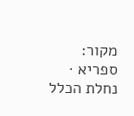מקור: ספריא · נחלת הכלל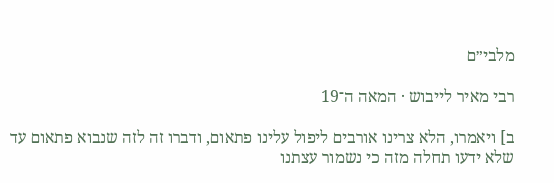מלבי״ם

רבי מאיר לייבוש · המאה ה־19

ב] ויאמרו, הלא צרינו אורבים ליפול עלינו פתאום, ודברו זה לזה שנבוא פתאום עד שלא ידעו תחלה מזה כי נשמור עצתנו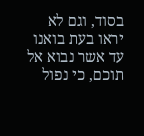בסוד, וגם לא יראו בעת בואנו עד אשר נבוא אל תוכם, כי נפול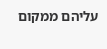עליהם ממקום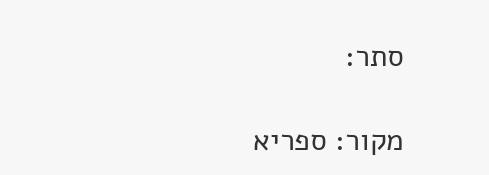סתר:

מקור: ספריא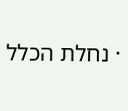· נחלת הכלל